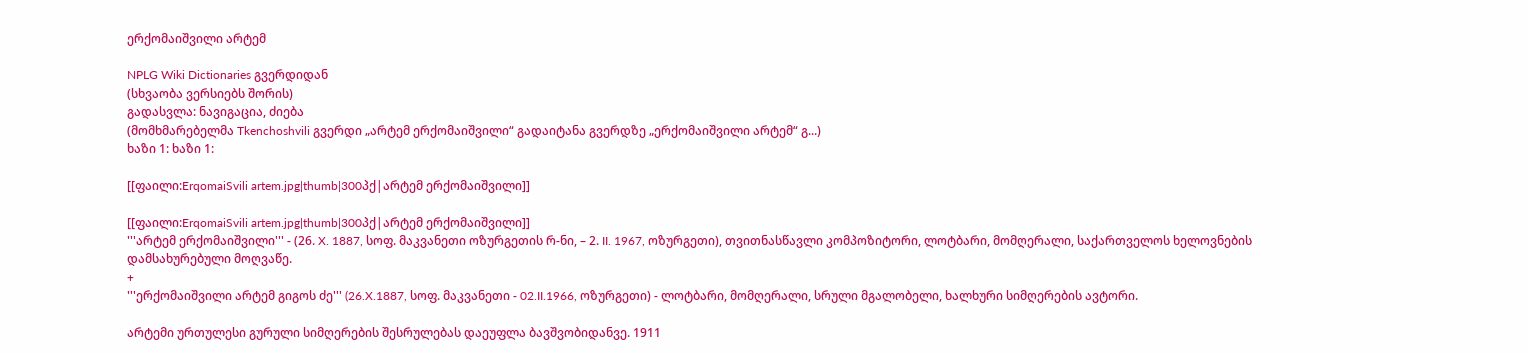ერქომაიშვილი არტემ

NPLG Wiki Dictionaries გვერდიდან
(სხვაობა ვერსიებს შორის)
გადასვლა: ნავიგაცია, ძიება
(მომხმარებელმა Tkenchoshvili გვერდი „არტემ ერქომაიშვილი“ გადაიტანა გვერდზე „ერქომაიშვილი არტემ“ გ...)
ხაზი 1: ხაზი 1:

[[ფაილი:ErqomaiSvili artem.jpg|thumb|300პქ|არტემ ერქომაიშვილი]]

[[ფაილი:ErqomaiSvili artem.jpg|thumb|300პქ|არტემ ერქომაიშვილი]]
'''არტემ ერქომაიშვილი''' - (26. X. 1887, სოფ. მაკვანეთი ოზურგეთის რ-ნი, – 2. II. 1967, ოზურგეთი), თვითნასწავლი კომპოზიტორი, ლოტბარი, მომღერალი, საქართველოს ხელოვნების დამსახურებული მოღვაწე.
+
'''ერქომაიშვილი არტემ გიგოს ძე''' (26.X.1887, სოფ. მაკვანეთი - 02.II.1966, ოზურგეთი) - ლოტბარი, მომღერალი, სრული მგალობელი, ხალხური სიმღერების ავტორი.

არტემი ურთულესი გურული სიმღერების შესრულებას დაეუფლა ბავშვობიდანვე. 1911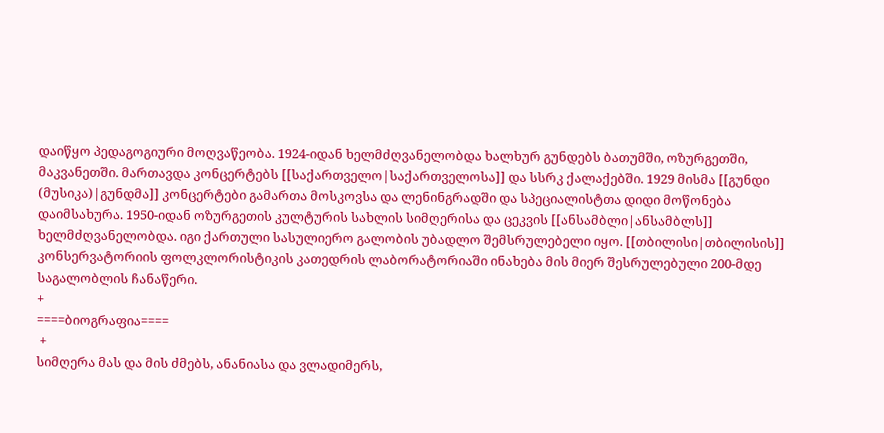დაიწყო პედაგოგიური მოღვაწეობა. 1924-იდან ხელმძღვანელობდა ხალხურ გუნდებს ბათუმში, ოზურგეთში, მაკვანეთში. მართავდა კონცერტებს [[საქართველო|საქართველოსა]] და სსრკ ქალაქებში. 1929 მისმა [[გუნდი (მუსიკა)|გუნდმა]] კონცერტები გამართა მოსკოვსა და ლენინგრადში და სპეციალისტთა დიდი მოწონება დაიმსახურა. 1950-იდან ოზურგეთის კულტურის სახლის სიმღერისა და ცეკვის [[ანსამბლი|ანსამბლს]] ხელმძღვანელობდა. იგი ქართული სასულიერო გალობის უბადლო შემსრულებელი იყო. [[თბილისი|თბილისის]] კონსერვატორიის ფოლკლორისტიკის კათედრის ლაბორატორიაში ინახება მის მიერ შესრულებული 200-მდე საგალობლის ჩანაწერი.
+
====ბიოგრაფია====
 +
სიმღერა მას და მის ძმებს, ანანიასა და ვლადიმერს,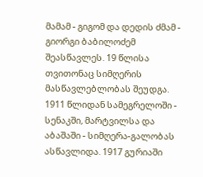მამამ - გიგომ და დედის ძმამ - გიორგი ბაბილოძემ შეასწავლეს. 19 წლისა თვითონაც სიმღერის მასწავლებლობას შეუდგა. 1911 წლიდან სამეგრელოში - სენაკში, მარტვილსა და აბაშაში - სიმღერა-გალობას ასწავლიდა. 1917 გურიაში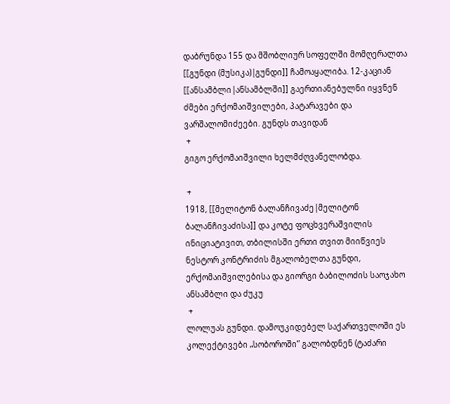დაბრუნდა 155 და მშობლიურ სოფელში მომღერალთა [[გუნდი (მუსიკა)|გუნდი]] ჩამოაყალიბა. 12-კაციან [[ანსამბლი|ანსამბლში]] გაერთიანებულნი იყვნენ ძმები ერქომაიშვილები, პატარავები და ვარშალომიძეები. გუნდს თავიდან
 +
გიგო ერქომაიშვილი ხელმძღვანელობდა.

 +
1918, [[მელიტონ ბალანჩივაძე|მელიტონ ბალანჩივაძისა]] და კოტე ფოცხვერაშვილის ინიციატივით, თბილისში ერთი თვით მიიწვიეს ნესტორ კონტრიძის მგალობელთა გუნდი, ერქომაიშვილებისა და გიორგი ბაბილოძის საოჯახო ანსამბლი და ძუკუ
 +
ლოლუას გუნდი. დამოუკიდებელ საქართველოში ეს კოლექტივები „სობოროში“ გალობდნენ (ტაძარი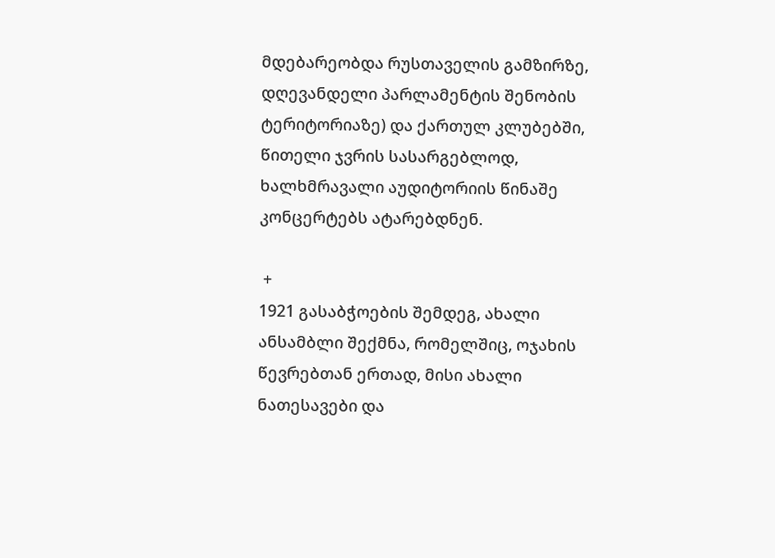მდებარეობდა რუსთაველის გამზირზე, დღევანდელი პარლამენტის შენობის ტერიტორიაზე) და ქართულ კლუბებში, წითელი ჯვრის სასარგებლოდ, ხალხმრავალი აუდიტორიის წინაშე კონცერტებს ატარებდნენ.

 +
1921 გასაბჭოების შემდეგ, ახალი ანსამბლი შექმნა, რომელშიც, ოჯახის წევრებთან ერთად, მისი ახალი ნათესავები და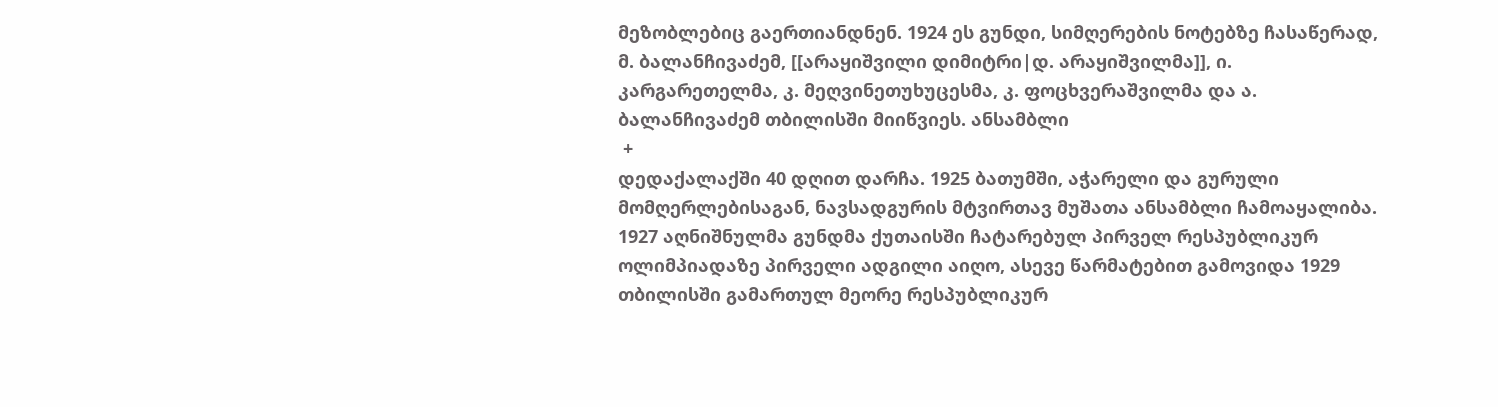მეზობლებიც გაერთიანდნენ. 1924 ეს გუნდი, სიმღერების ნოტებზე ჩასაწერად, მ. ბალანჩივაძემ, [[არაყიშვილი დიმიტრი|დ. არაყიშვილმა]], ი. კარგარეთელმა, კ. მეღვინეთუხუცესმა, კ. ფოცხვერაშვილმა და ა. ბალანჩივაძემ თბილისში მიიწვიეს. ანსამბლი
 +
დედაქალაქში 40 დღით დარჩა. 1925 ბათუმში, აჭარელი და გურული მომღერლებისაგან, ნავსადგურის მტვირთავ მუშათა ანსამბლი ჩამოაყალიბა. 1927 აღნიშნულმა გუნდმა ქუთაისში ჩატარებულ პირველ რესპუბლიკურ ოლიმპიადაზე პირველი ადგილი აიღო, ასევე წარმატებით გამოვიდა 1929 თბილისში გამართულ მეორე რესპუბლიკურ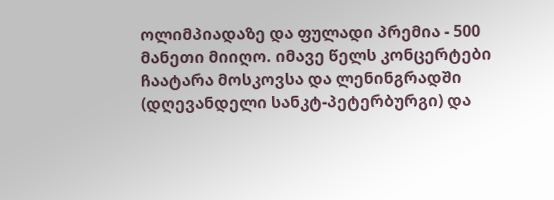ოლიმპიადაზე და ფულადი პრემია - 500 მანეთი მიიღო. იმავე წელს კონცერტები ჩაატარა მოსკოვსა და ლენინგრადში (დღევანდელი სანკტ-პეტერბურგი) და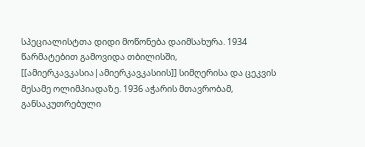სპეციალისტთა დიდი მოწონება დაიმსახურა. 1934 წარმატებით გამოვიდა თბილისში, [[ამიერკავკასია|ამიერკავკასიის]] სიმღერისა და ცეკვის მესამე ოლიმპიადაზე. 1936 აჭარის მთავრობამ, განსაკუთრებული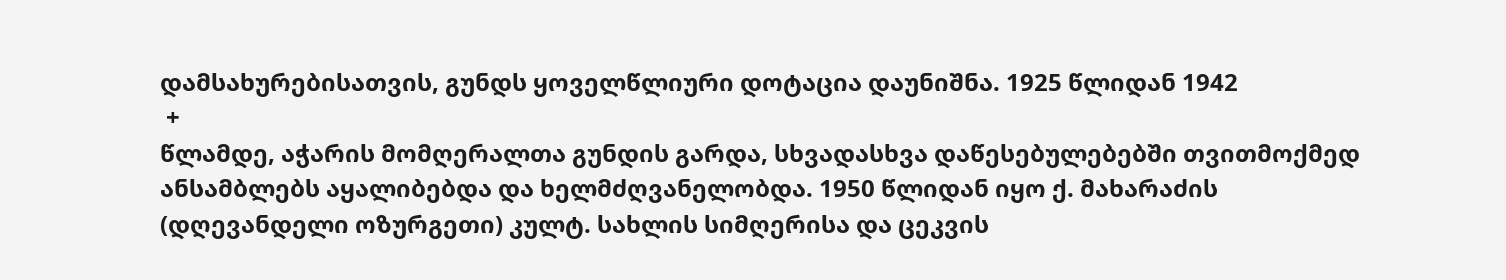დამსახურებისათვის, გუნდს ყოველწლიური დოტაცია დაუნიშნა. 1925 წლიდან 1942
 +
წლამდე, აჭარის მომღერალთა გუნდის გარდა, სხვადასხვა დაწესებულებებში თვითმოქმედ ანსამბლებს აყალიბებდა და ხელმძღვანელობდა. 1950 წლიდან იყო ქ. მახარაძის (დღევანდელი ოზურგეთი) კულტ. სახლის სიმღერისა და ცეკვის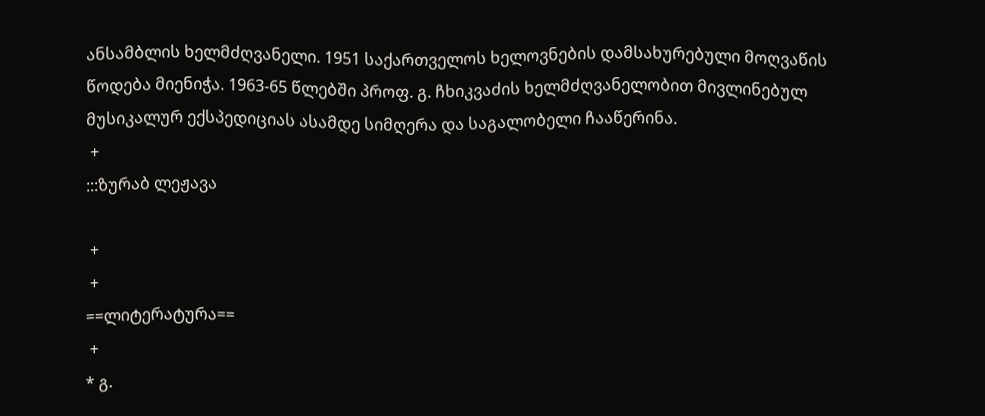ანსამბლის ხელმძღვანელი. 1951 საქართველოს ხელოვნების დამსახურებული მოღვაწის წოდება მიენიჭა. 1963-65 წლებში პროფ. გ. ჩხიკვაძის ხელმძღვანელობით მივლინებულ მუსიკალურ ექსპედიციას ასამდე სიმღერა და საგალობელი ჩააწერინა.
 +
:::ზურაბ ლეჟავა

 +
 +
==ლიტერატურა==
 +
* გ.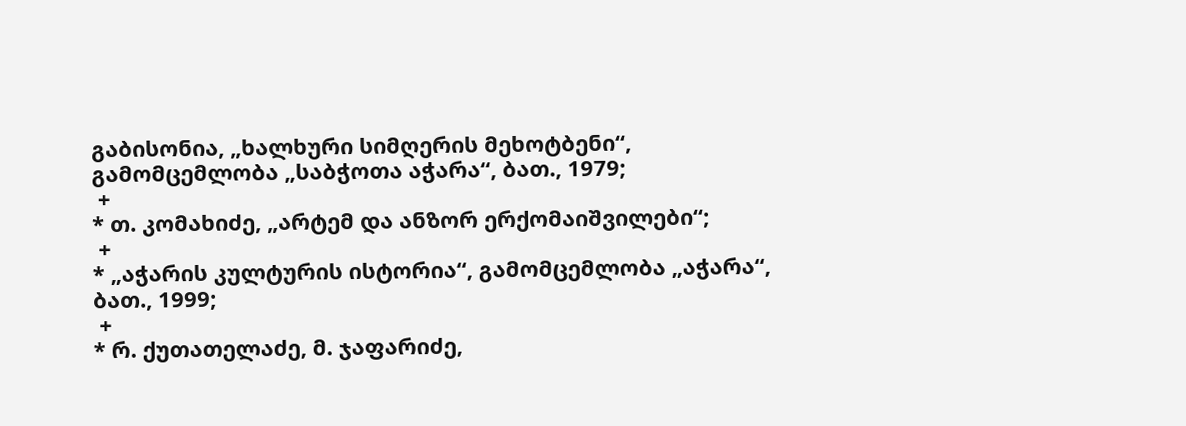გაბისონია, „ხალხური სიმღერის მეხოტბენი“, გამომცემლობა „საბჭოთა აჭარა“, ბათ., 1979;
 +
* თ. კომახიძე, „არტემ და ანზორ ერქომაიშვილები“;
 +
* „აჭარის კულტურის ისტორია“, გამომცემლობა „აჭარა“, ბათ., 1999;
 +
* რ. ქუთათელაძე, მ. ჯაფარიძე,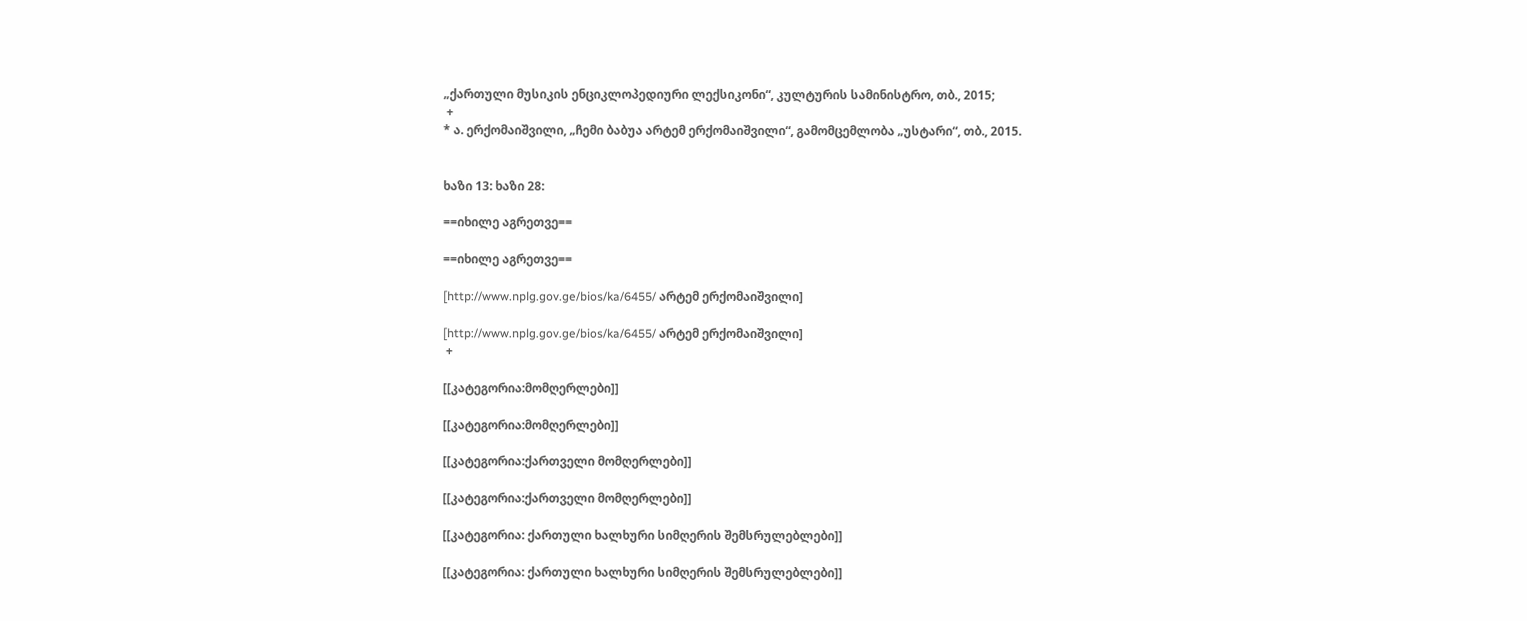„ქართული მუსიკის ენციკლოპედიური ლექსიკონი“, კულტურის სამინისტრო, თბ., 2015;
 +
* ა. ერქომაიშვილი, „ჩემი ბაბუა არტემ ერქომაიშვილი“, გამომცემლობა „უსტარი“, თბ., 2015.


ხაზი 13: ხაზი 28:

==იხილე აგრეთვე==

==იხილე აგრეთვე==

[http://www.nplg.gov.ge/bios/ka/6455/ არტემ ერქომაიშვილი]

[http://www.nplg.gov.ge/bios/ka/6455/ არტემ ერქომაიშვილი]
 +

[[კატეგორია:მომღერლები]]

[[კატეგორია:მომღერლები]]

[[კატეგორია:ქართველი მომღერლები]]

[[კატეგორია:ქართველი მომღერლები]]

[[კატეგორია: ქართული ხალხური სიმღერის შემსრულებლები]]

[[კატეგორია: ქართული ხალხური სიმღერის შემსრულებლები]]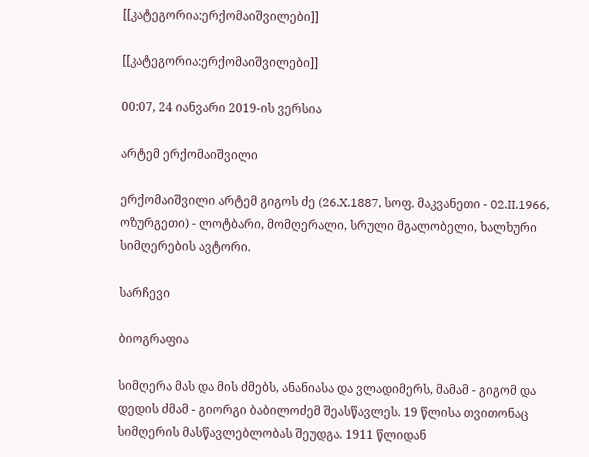[[კატეგორია:ერქომაიშვილები]]

[[კატეგორია:ერქომაიშვილები]]

00:07, 24 იანვარი 2019-ის ვერსია

არტემ ერქომაიშვილი

ერქომაიშვილი არტემ გიგოს ძე (26.X.1887, სოფ. მაკვანეთი - 02.II.1966, ოზურგეთი) - ლოტბარი, მომღერალი, სრული მგალობელი, ხალხური სიმღერების ავტორი.

სარჩევი

ბიოგრაფია

სიმღერა მას და მის ძმებს, ანანიასა და ვლადიმერს, მამამ - გიგომ და დედის ძმამ - გიორგი ბაბილოძემ შეასწავლეს. 19 წლისა თვითონაც სიმღერის მასწავლებლობას შეუდგა. 1911 წლიდან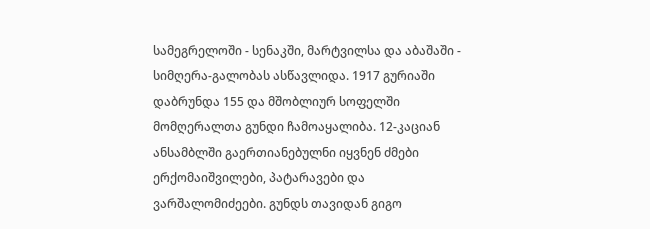სამეგრელოში - სენაკში, მარტვილსა და აბაშაში - სიმღერა-გალობას ასწავლიდა. 1917 გურიაში დაბრუნდა 155 და მშობლიურ სოფელში მომღერალთა გუნდი ჩამოაყალიბა. 12-კაციან ანსამბლში გაერთიანებულნი იყვნენ ძმები ერქომაიშვილები, პატარავები და ვარშალომიძეები. გუნდს თავიდან გიგო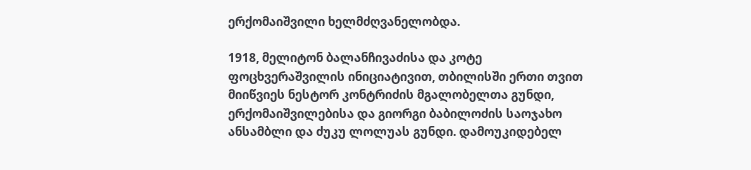ერქომაიშვილი ხელმძღვანელობდა.

1918, მელიტონ ბალანჩივაძისა და კოტე ფოცხვერაშვილის ინიციატივით, თბილისში ერთი თვით მიიწვიეს ნესტორ კონტრიძის მგალობელთა გუნდი, ერქომაიშვილებისა და გიორგი ბაბილოძის საოჯახო ანსამბლი და ძუკუ ლოლუას გუნდი. დამოუკიდებელ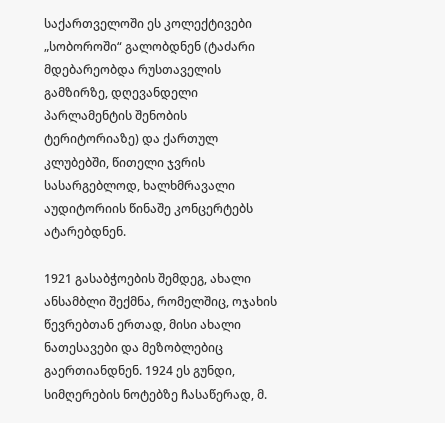საქართველოში ეს კოლექტივები „სობოროში“ გალობდნენ (ტაძარი მდებარეობდა რუსთაველის გამზირზე, დღევანდელი პარლამენტის შენობის ტერიტორიაზე) და ქართულ კლუბებში, წითელი ჯვრის სასარგებლოდ, ხალხმრავალი აუდიტორიის წინაშე კონცერტებს ატარებდნენ.

1921 გასაბჭოების შემდეგ, ახალი ანსამბლი შექმნა, რომელშიც, ოჯახის წევრებთან ერთად, მისი ახალი ნათესავები და მეზობლებიც გაერთიანდნენ. 1924 ეს გუნდი, სიმღერების ნოტებზე ჩასაწერად, მ.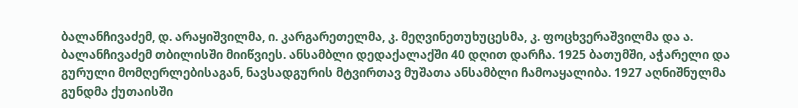ბალანჩივაძემ, დ. არაყიშვილმა, ი. კარგარეთელმა, კ. მეღვინეთუხუცესმა, კ. ფოცხვერაშვილმა და ა. ბალანჩივაძემ თბილისში მიიწვიეს. ანსამბლი დედაქალაქში 40 დღით დარჩა. 1925 ბათუმში, აჭარელი და გურული მომღერლებისაგან, ნავსადგურის მტვირთავ მუშათა ანსამბლი ჩამოაყალიბა. 1927 აღნიშნულმა გუნდმა ქუთაისში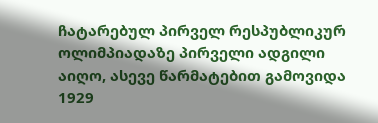ჩატარებულ პირველ რესპუბლიკურ ოლიმპიადაზე პირველი ადგილი აიღო, ასევე წარმატებით გამოვიდა 1929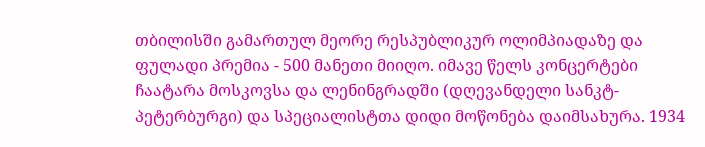თბილისში გამართულ მეორე რესპუბლიკურ ოლიმპიადაზე და ფულადი პრემია - 500 მანეთი მიიღო. იმავე წელს კონცერტები ჩაატარა მოსკოვსა და ლენინგრადში (დღევანდელი სანკტ-პეტერბურგი) და სპეციალისტთა დიდი მოწონება დაიმსახურა. 1934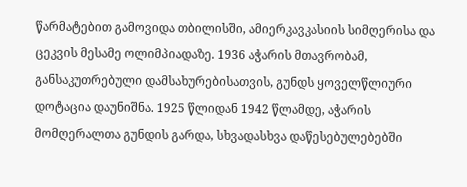წარმატებით გამოვიდა თბილისში, ამიერკავკასიის სიმღერისა და ცეკვის მესამე ოლიმპიადაზე. 1936 აჭარის მთავრობამ, განსაკუთრებული დამსახურებისათვის, გუნდს ყოველწლიური დოტაცია დაუნიშნა. 1925 წლიდან 1942 წლამდე, აჭარის მომღერალთა გუნდის გარდა, სხვადასხვა დაწესებულებებში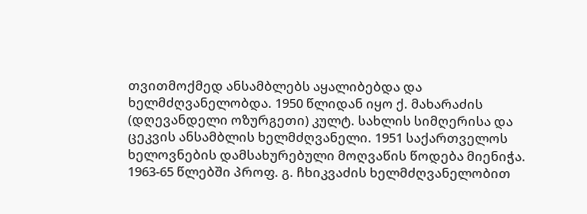თვითმოქმედ ანსამბლებს აყალიბებდა და ხელმძღვანელობდა. 1950 წლიდან იყო ქ. მახარაძის (დღევანდელი ოზურგეთი) კულტ. სახლის სიმღერისა და ცეკვის ანსამბლის ხელმძღვანელი. 1951 საქართველოს ხელოვნების დამსახურებული მოღვაწის წოდება მიენიჭა. 1963-65 წლებში პროფ. გ. ჩხიკვაძის ხელმძღვანელობით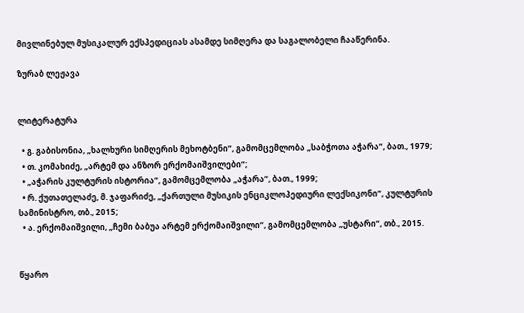მივლინებულ მუსიკალურ ექსპედიციას ასამდე სიმღერა და საგალობელი ჩააწერინა.

ზურაბ ლეჟავა


ლიტერატურა

  • გ. გაბისონია, „ხალხური სიმღერის მეხოტბენი“, გამომცემლობა „საბჭოთა აჭარა“, ბათ., 1979;
  • თ. კომახიძე, „არტემ და ანზორ ერქომაიშვილები“;
  • „აჭარის კულტურის ისტორია“, გამომცემლობა „აჭარა“, ბათ., 1999;
  • რ. ქუთათელაძე, მ. ჯაფარიძე, „ქართული მუსიკის ენციკლოპედიური ლექსიკონი“, კულტურის სამინისტრო, თბ., 2015;
  • ა. ერქომაიშვილი, „ჩემი ბაბუა არტემ ერქომაიშვილი“, გამომცემლობა „უსტარი“, თბ., 2015.


წყარო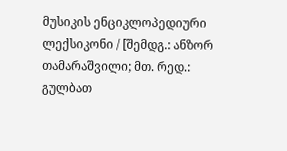მუსიკის ენციკლოპედიური ლექსიკონი / [შემდგ.: ანზორ თამარაშვილი; მთ. რედ.: გულბათ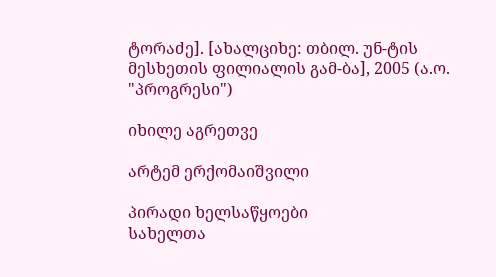ტორაძე]. [ახალციხე: თბილ. უნ-ტის მესხეთის ფილიალის გამ-ბა], 2005 (ა.ო. "პროგრესი")

იხილე აგრეთვე

არტემ ერქომაიშვილი

პირადი ხელსაწყოები
სახელთა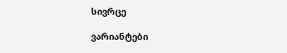სივრცე

ვარიანტები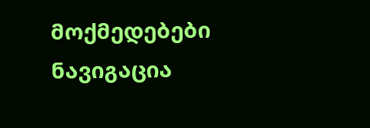მოქმედებები
ნავიგაცია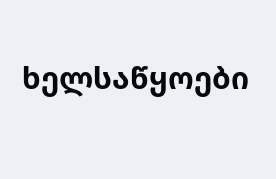ხელსაწყოები